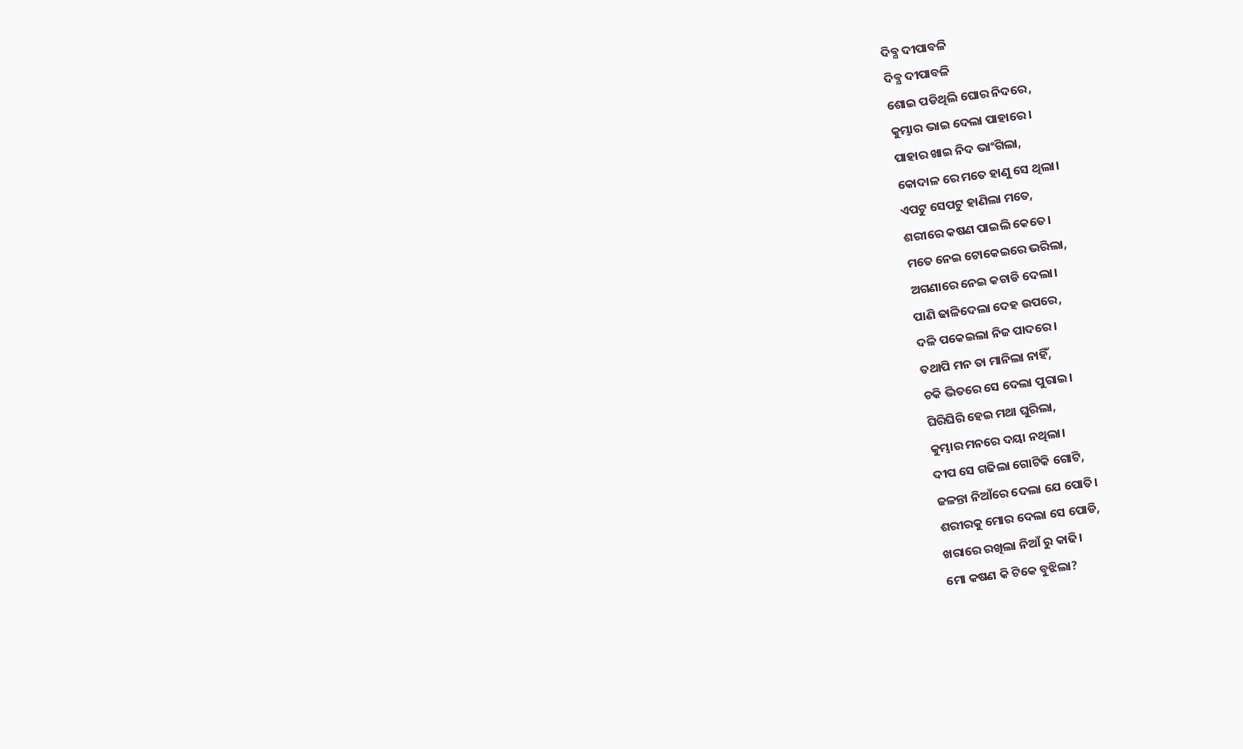ଦିବ୍ଯ ଦୀପାବଳି
ଦିବ୍ଯ ଦୀପାବଳି
ଶୋଇ ପଡିଥିଲି ଘୋର ନିଦରେ,
କୁମ୍ଭାର ଭାଇ ଦେଲା ପାହାରେ।
ପାହାର ଖାଇ ନିଦ ଭାଂଗିଲା,
କୋଦାଳ ରେ ମତେ ହାଣୁ ସେ ଥିଲା।
ଏପଟୁ ସେପଟୁ ହାଣିଲା ମତେ,
ଶରୀରେ କଷଣ ପାଇଲି କେତେ।
ମତେ ନେଇ ଟୋକେଇରେ ଭରିଲା,
ଅଗଣାରେ ନେଇ କଚାଡି ଦେଲା।
ପାଣି ଢାଳିଦେଲା ଦେହ ଉପରେ,
ଦଳି ପକେଇଲା ନିଜ ପାଦରେ।
ତଥାପି ମନ ତା ମାନିଲା ନାହିଁ,
ଚକି ଭିତରେ ସେ ଦେଲା ପୁରାଇ।
ଘିରିଘିରି ହେଇ ମଥା ଘୁରିଲା,
କୁମ୍ଭାର ମନରେ ଦୟା ନଥିଲା।
ଦୀପ ସେ ଗଢିଲା ଗୋଟିକି ଗୋଟି,
ଜଳନ୍ତା ନିଆଁରେ ଦେଲା ଯେ ପୋତି।
ଶରୀରକୁ ମୋର ଦେଲା ସେ ପୋଡି,
ଖରାରେ ରଖିଲା ନିଆଁ ରୁ କାଢି।
ମୋ କଷଣ କି ଟିକେ ବୁଝିଲା?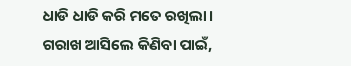ଧାଡି ଧାଡି କରି ମତେ ରଖିଲା।
ଗରାଖ ଆସିଲେ କିଣିବା ପାଇଁ,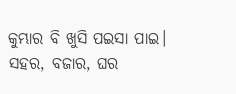କୁମ୍ଭାର ବି ଖୁସି ପଇସା ପାଇ।
ସହର, ବଜାର, ଘର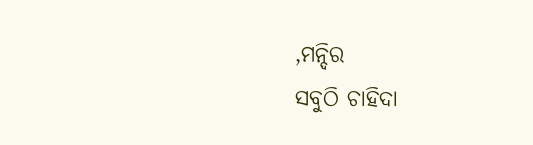,ମନ୍ଦିର
ସବୁଠି ଚାହିଦା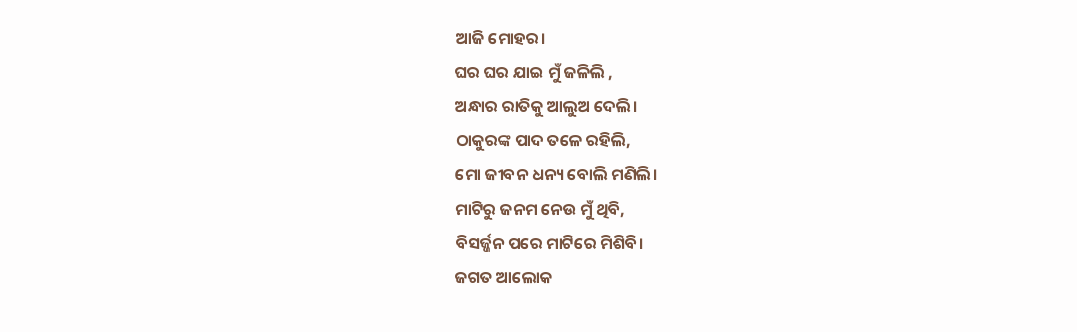ଆଜି ମୋହର।
ଘର ଘର ଯାଇ ମୁଁ ଜଳିଲି ,
ଅନ୍ଧାର ରାତିକୁ ଆଲୁଅ ଦେଲି।
ଠାକୁରଙ୍କ ପାଦ ତଳେ ରହିଲି,
ମୋ ଜୀବନ ଧନ୍ୟ ବୋଲି ମଣିଲି।
ମାଟିରୁ ଜନମ ନେଉ ମୁଁ ଥିବି,
ବିସର୍ଜ୍ଜନ ପରେ ମାଟିରେ ମିଶିବି।
ଜଗତ ଆଲୋକ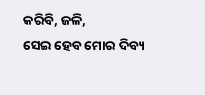କରିବି, ଜଳି,
ସେଇ ହେବ ମୋର ଦିବ୍ୟ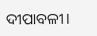ଦୀପାବଳୀ।